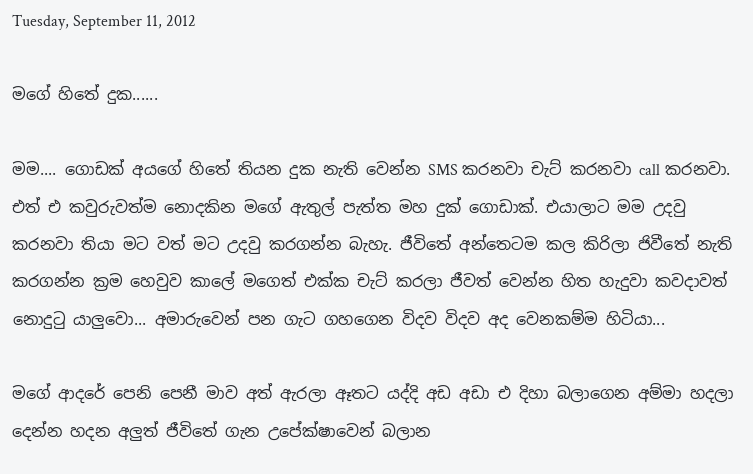Tuesday, September 11, 2012

මගේ හිතේ දුක......

මම.... ගොඩක් අයගේ හිතේ තියන දුක නැති වෙන්න SMS කරනවා චැට් කරනවා call කරනවා. එත් එ කවුරුවත්ම නොදකින මගේ ඇතුල් පැත්ත මහ දුක් ගොඩාක්. එයාලාට මම උදවු කරනවා තියා මට වත් මට උදවු කරගන්න බැහැ. ජීවිතේ අන්තෙටම කල කිරිලා ජිවීතේ නැති කරගන්න ක්‍රම හෙවුව කාලේ මගෙත් එක්ක චැට් කරලා ජීවත් වෙන්න හිත හැදුවා කවදාවත් නොදුටු යාලුවො... අමාරුවෙන් පන ගැට ගහගෙන විදව විදව අද වෙනකම්ම හිටියා...

මගේ ආදරේ පෙනි පෙනී මාව අත් ඇරලා ඈතට යද්දි අඩ අඩා එ දිහා බලාගෙන අම්මා හදලා දෙන්න හදන අලුත් ජීවිතේ ගැන උපේක්ෂාවෙන් බලාන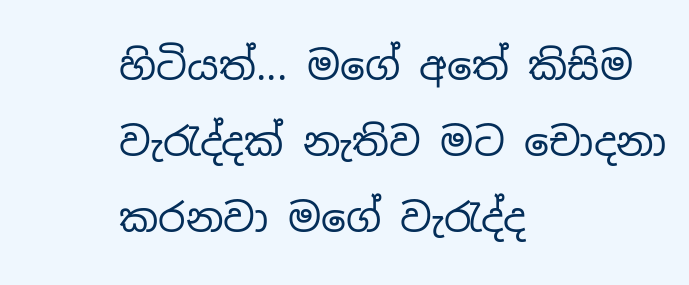හිටියත්... මගේ අතේ කිසිම වැරැද්දක් නැතිව මට චොදනා කරනවා මගේ වැරැද්ද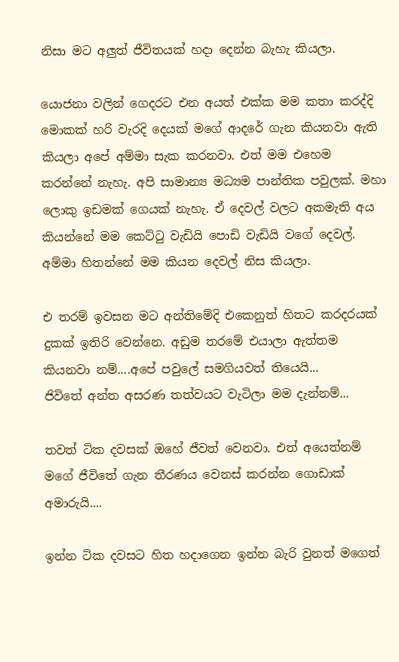නිසා මට අලුත් ජීවිතයක් හදා දෙන්න බැහැ කියලා.

යොජනා වලින් ගෙදරට එන අයත් එක්ක මම කතා කරද්දි මොකක් හරි වැරදි දෙයක් මගේ ආදරේ ගැන කියනවා ඇති කියලා අපේ අම්මා සැක කරනවා. එත් මම එහෙම කරන්නේ නැහැ. අපි සාමාන්‍ය මධ්‍යම පාන්තික පවුලක්. මහා ලොකු ඉඩමක් ගෙයක් නැහැ. ඒ දෙවල් වලට අකමැති අය කියන්නේ මම කෙට්ටු වැඩියි පොඩි වැඩියි වගේ දෙවල්. අම්මා හිතන්නේ මම කියන දෙවල් නිස කියලා.

එ තරම් ඉවසන මට අන්තිමේදි එකෙනුත් හිතට කරදරයක් දුකක් ඉතිරි වෙන්නෙ. අඩුම තරමේ එයාලා ඇත්තම කියනවා නම්....අපේ පවුලේ සමගියවත් තියෙයි...
ජිවිතේ අන්ත අසරණ තත්වයට වැටිලා මම දැන්නම්...

තවත් ටික දවසක් ඔහේ ජීවත් වෙනවා. එත් අයෙත්නම් මගේ ජීවිතේ ගැන තීරණය වෙනස් කරන්න ගොඩාක් අමාරුයි....

ඉන්න ටික දවසට හිත හදාගෙන ඉන්න බැරි වුනත් මගෙත්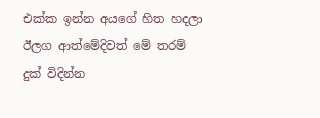එක්ක ඉන්න අයගේ හිත හදලා ඊලග ආත්මේදිවත් මේ තරම් දුක් විදින්න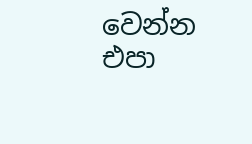වෙන්න එපා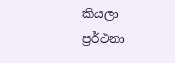කියලා ප්‍රර්ථනා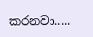කරනවා.....